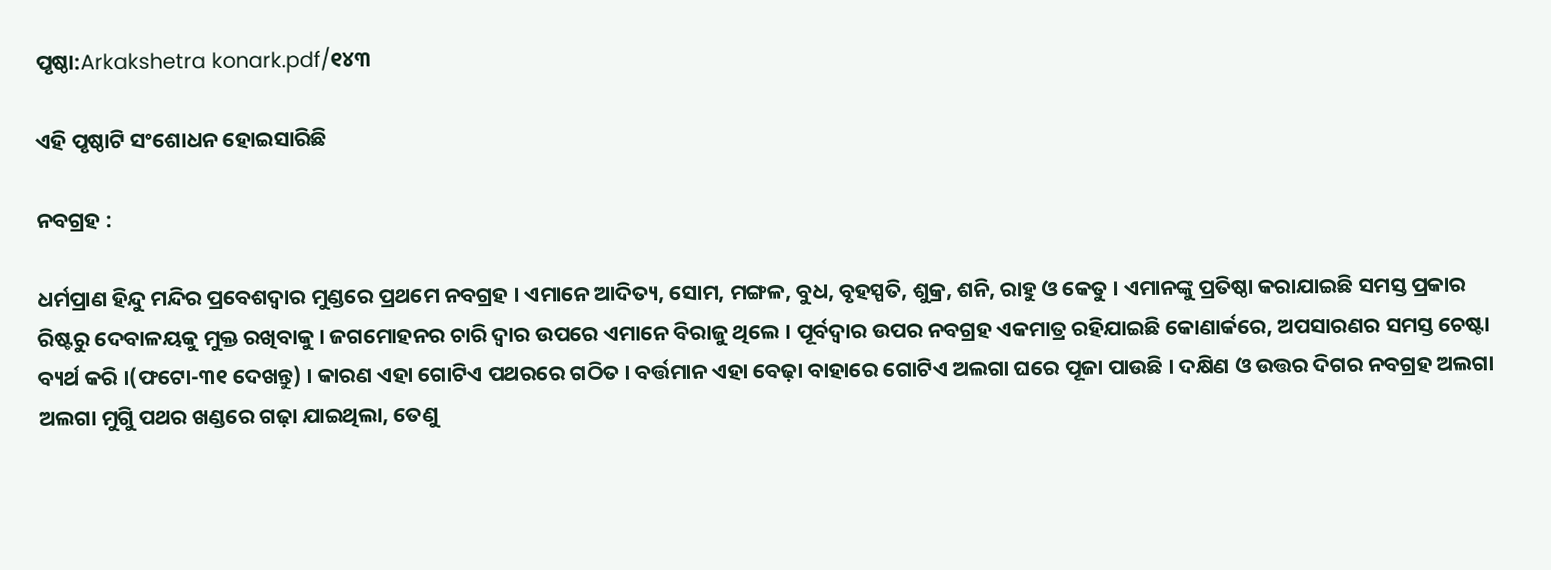ପୃଷ୍ଠା:Arkakshetra konark.pdf/୧୪୩

ଏହି ପୃଷ୍ଠାଟି ସଂଶୋଧନ ହୋଇସାରିଛି

ନବଗ୍ରହ :

ଧର୍ମପ୍ରାଣ ହିନ୍ଦୁ ମନ୍ଦିର ପ୍ରବେଶଦ୍ୱାର ମୁଣ୍ଡରେ ପ୍ରଥମେ ନବଗ୍ରହ । ଏମାନେ ଆଦିତ୍ୟ, ସୋମ, ମଙ୍ଗଳ, ବୁଧ, ବୃହସ୍ପତି, ଶୁକ୍ର, ଶନି, ରାହୁ ଓ କେତୁ । ଏମାନଙ୍କୁ ପ୍ରତିଷ୍ଠା କରାଯାଇଛି ସମସ୍ତ ପ୍ରକାର ରିଷ୍ଟରୁ ଦେବାଳୟକୁ ମୁକ୍ତ ରଖିବାକୁ । ଜଗମୋହନର ଚାରି ଦ୍ୱାର ଉପରେ ଏମାନେ ବିରାଜୁ ଥିଲେ । ପୂର୍ବଦ୍ୱାର ଉପର ନବଗ୍ରହ ଏକମାତ୍ର ରହିଯାଇଛି କୋଣାର୍କରେ, ଅପସାରଣର ସମସ୍ତ ଚେଷ୍ଟା ବ୍ୟର୍ଥ କରି ।(ଫଟୋ-୩୧ ଦେଖନ୍ତୁ) । କାରଣ ଏହା ଗୋଟିଏ ପଥରରେ ଗଠିତ । ବର୍ତ୍ତମାନ ଏହା ବେଢ଼ା ବାହାରେ ଗୋଟିଏ ଅଲଗା ଘରେ ପୂଜା ପାଉଛି । ଦକ୍ଷିଣ ଓ ଉତ୍ତର ଦିଗର ନବଗ୍ରହ ଅଲଗା ଅଲଗା ମୁଗୁି ପଥର ଖଣ୍ଡରେ ଗଢ଼ା ଯାଇଥିଲା, ତେଣୁ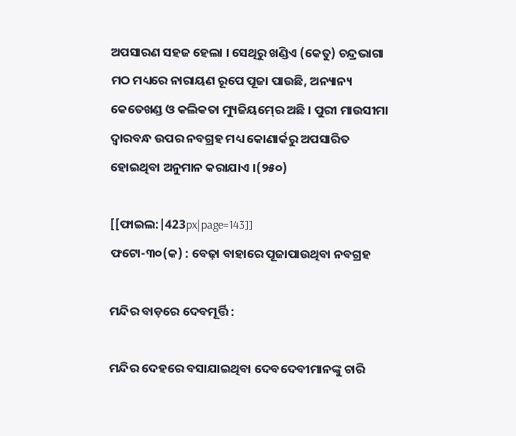ଅପସାରଣ ସହଜ ହେଲା । ସେଥିରୁ ଖଣ୍ଡିଏ (କେତୁ) ଚନ୍ଦ୍ରଭାଗା ମଠ ମଧ୍ୟରେ ନାରାୟଣ ରୂପେ ପୂଜା ପାଉଛି, ଅନ୍ୟାନ୍ୟ କେତେଖଣ୍ଡ ଓ କଲିକତା ମ୍ୟୁଜିୟମ୍‍ରେ ଅଛି । ପୁରୀ ମାଉସୀମା ଦ୍ୱାରବନ୍ଧ ଉପର ନବଗ୍ରହ ମଧ୍ୟ କୋଣାର୍କରୁ ଅପସାରିତ ହୋଇଥିବା ଅନୁମାନ କରାଯାଏ ।(୨୫୦)

[[ଫାଇଲ:|423px|page=143]]
ଫଟୋ-୩୦(କ) : ବେଢ଼ା ବାହାରେ ପୂଜାପାଉଥିବା ନବଗ୍ରହ

ମନ୍ଦିର ବାଡ଼ରେ ଦେବମୂର୍ତ୍ତି :

ମନ୍ଦିର ଦେହରେ ବସାଯାଇଥିବା ଦେବଦେବୀମାନଙ୍କୁ ଚାରି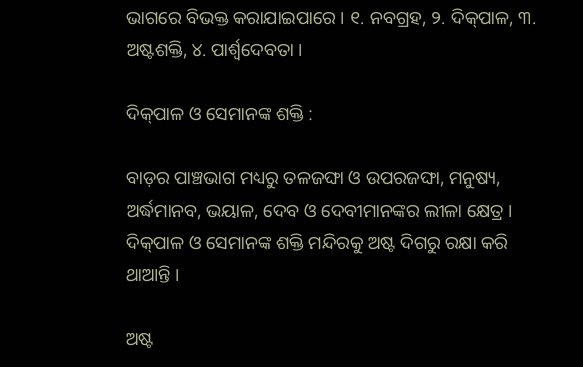ଭାଗରେ ବିଭକ୍ତ କରାଯାଇପାରେ । ୧. ନବଗ୍ରହ, ୨. ଦିକ୍‍ପାଳ, ୩. ଅଷ୍ଟଶକ୍ତି, ୪. ପାର୍ଶ୍ୱଦେବତା ।

ଦିକ୍‍ପାଳ ଓ ସେମାନଙ୍କ ଶକ୍ତି :

ବାଡ଼ର ପାଞ୍ଚଭାଗ ମଧ୍ୟରୁ ତଳଜଙ୍ଘା ଓ ଉପରଜଙ୍ଘା, ମନୁଷ୍ୟ, ଅର୍ଦ୍ଧମାନବ, ଭୟାଳ, ଦେବ ଓ ଦେବୀମାନଙ୍କର ଲୀଳା କ୍ଷେତ୍ର । ଦିକ୍‍ପାଳ ଓ ସେମାନଙ୍କ ଶକ୍ତି ମନ୍ଦିରକୁ ଅଷ୍ଟ ଦିଗରୁ ରକ୍ଷା କରି ଥାଆନ୍ତି ।

ଅଷ୍ଟ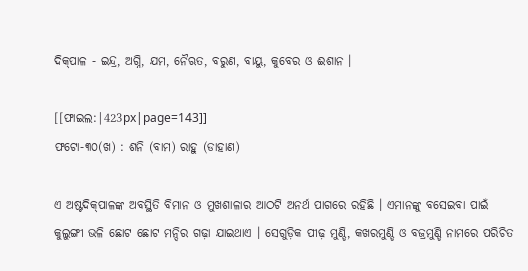ଦିକ୍‍ପାଳ - ଇନ୍ଦ୍ର, ଅଗ୍ନି, ଯମ, ନୈଋତ, ବରୁଣ, ବାୟୁ, କୁବେର ଓ ଈଶାନ ।

[[ଫାଇଲ:|423px|page=143]]
ଫଟୋ-୩୦(ଖ) : ଶନି (ବାମ) ରାହୁ (ଡାହାଣ)

ଏ ଅଷ୍ଟଦିକ୍‍ପାଳଙ୍କ ଅବସ୍ଥିତି ବିମାନ ଓ ମୁଖଶାଳାର ଆଠଟି ଅନର୍ଥ ପାଗରେ ରହିଛି । ଏମାନଙ୍କୁ ବସେଇବା ପାଇଁ କୁଲୁଙ୍ଗୀ ଭଳି ଛୋଟ ଛୋଟ ମନ୍ଦିର ଗଢ଼ା ଯାଇଥାଏ । ସେଗୁଡ଼ିକ ପୀଢ଼ ମୁଣ୍ଡି, କଖରମୁଣ୍ଡି ଓ ବଜ୍ରମୁଣ୍ଡି ନାମରେ ପରିଚିତ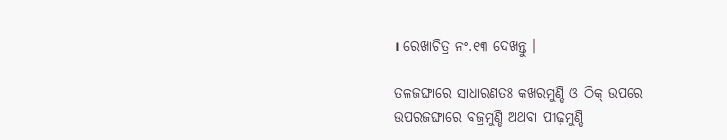। ରେଖାଚିତ୍ର ନଂ.୧୩ ଦେଖନ୍ତୁ ।

ତଳଜଙ୍ଘାରେ ସାଧାରଣତଃ କଖରମୁଣ୍ଡି ଓ ଠିକ୍‍ ଉପରେ ଉପରଜଙ୍ଘାରେ ବଜ୍ରମୁଣ୍ଡି ଅଥବା ପୀଢ଼ମୁଣ୍ଡି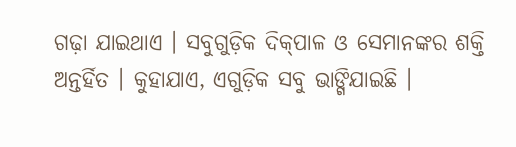ଗଢ଼ା ଯାଇଥାଏ । ସବୁଗୁଡ଼ିକ ଦିକ୍‍ପାଳ ଓ ସେମାନଙ୍କର ଶକ୍ତି ଅନ୍ତର୍ହିତ । କୁହାଯାଏ, ଏଗୁଡ଼ିକ ସବୁ ଭାଙ୍ଗିଯାଇଛି ।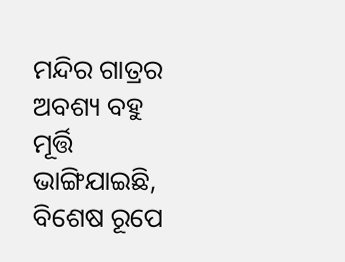ମନ୍ଦିର ଗାତ୍ରର ଅବଶ୍ୟ ବହୁ ମୂର୍ତ୍ତି ଭାଙ୍ଗିଯାଇଛି, ବିଶେଷ ରୂପେ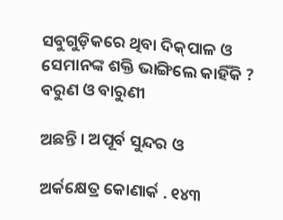ସବୁଗୁଡ଼ିକରେ ଥିବା ଦିକ୍‍ପାଳ ଓ ସେମାନଙ୍କ ଶକ୍ତି ଭାଙ୍ଗିଲେ କାହିଁକି ? ବରୁଣ ଓ ବାରୁଣୀ

ଅଛନ୍ତି । ଅପୂର୍ବ ସୁନ୍ଦର ଓ

ଅର୍କକ୍ଷେତ୍ର କୋଣାର୍କ . ୧୪୩